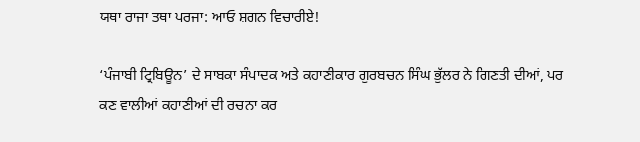ਯਥਾ ਰਾਜਾ ਤਥਾ ਪਰਜਾ: ਆਓ ਸ਼ਗਨ ਵਿਚਾਰੀਏ!

‘ਪੰਜਾਬੀ ਟ੍ਰਿਬਿਊਨ’ ਦੇ ਸਾਬਕਾ ਸੰਪਾਦਕ ਅਤੇ ਕਹਾਣੀਕਾਰ ਗੁਰਬਚਨ ਸਿੰਘ ਭੁੱਲਰ ਨੇ ਗਿਣਤੀ ਦੀਆਂ, ਪਰ ਕਣ ਵਾਲੀਆਂ ਕਹਾਣੀਆਂ ਦੀ ਰਚਨਾ ਕਰ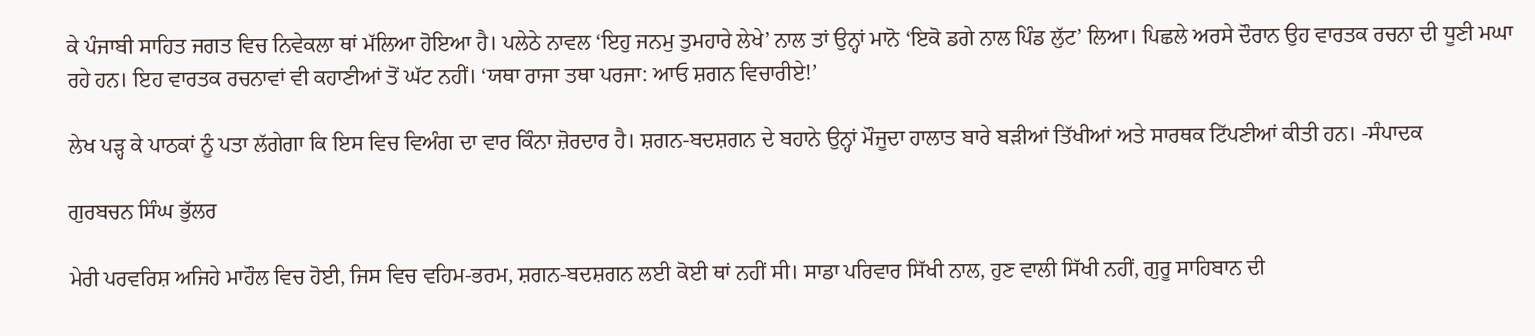ਕੇ ਪੰਜਾਬੀ ਸਾਹਿਤ ਜਗਤ ਵਿਚ ਨਿਵੇਕਲਾ ਥਾਂ ਮੱਲਿਆ ਹੋਇਆ ਹੈ। ਪਲੇਠੇ ਨਾਵਲ ‘ਇਹੁ ਜਨਮੁ ਤੁਮਹਾਰੇ ਲੇਖੇ’ ਨਾਲ ਤਾਂ ਉਨ੍ਹਾਂ ਮਾਨੋ ‘ਇਕੋ ਡਗੇ ਨਾਲ ਪਿੰਡ ਲੁੱਟ’ ਲਿਆ। ਪਿਛਲੇ ਅਰਸੇ ਦੌਰਾਨ ਉਹ ਵਾਰਤਕ ਰਚਨਾ ਦੀ ਧੂਣੀ ਮਘਾ ਰਹੇ ਹਨ। ਇਹ ਵਾਰਤਕ ਰਚਨਾਵਾਂ ਵੀ ਕਹਾਣੀਆਂ ਤੋਂ ਘੱਟ ਨਹੀਂ। ‘ਯਥਾ ਰਾਜਾ ਤਥਾ ਪਰਜਾ: ਆਓ ਸ਼ਗਨ ਵਿਚਾਰੀਏ!’

ਲੇਖ ਪੜ੍ਹ ਕੇ ਪਾਠਕਾਂ ਨੂੰ ਪਤਾ ਲੱਗੇਗਾ ਕਿ ਇਸ ਵਿਚ ਵਿਅੰਗ ਦਾ ਵਾਰ ਕਿੰਨਾ ਜ਼ੋਰਦਾਰ ਹੈ। ਸ਼ਗਨ-ਬਦਸ਼ਗਨ ਦੇ ਬਹਾਨੇ ਉਨ੍ਹਾਂ ਮੌਜੂਦਾ ਹਾਲਾਤ ਬਾਰੇ ਬੜੀਆਂ ਤਿੱਖੀਆਂ ਅਤੇ ਸਾਰਥਕ ਟਿੱਪਣੀਆਂ ਕੀਤੀ ਹਨ। -ਸੰਪਾਦਕ

ਗੁਰਬਚਨ ਸਿੰਘ ਭੁੱਲਰ

ਮੇਰੀ ਪਰਵਰਿਸ਼ ਅਜਿਹੇ ਮਾਹੌਲ ਵਿਚ ਹੋਈ, ਜਿਸ ਵਿਚ ਵਹਿਮ-ਭਰਮ, ਸ਼ਗਨ-ਬਦਸ਼ਗਨ ਲਈ ਕੋਈ ਥਾਂ ਨਹੀਂ ਸੀ। ਸਾਡਾ ਪਰਿਵਾਰ ਸਿੱਖੀ ਨਾਲ, ਹੁਣ ਵਾਲੀ ਸਿੱਖੀ ਨਹੀਂ, ਗੁਰੂ ਸਾਹਿਬਾਨ ਦੀ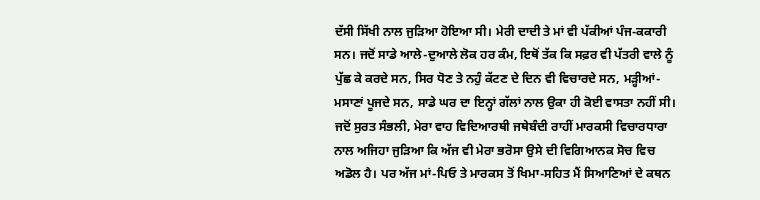ਦੱਸੀ ਸਿੱਖੀ ਨਾਲ ਜੁੜਿਆ ਹੋਇਆ ਸੀ। ਮੇਰੀ ਦਾਦੀ ਤੇ ਮਾਂ ਵੀ ਪੱਕੀਆਂ ਪੰਜ-ਕਕਾਰੀ ਸਨ। ਜਦੋਂ ਸਾਡੇ ਆਲੇ-ਦੁਆਲੇ ਲੋਕ ਹਰ ਕੰਮ, ਇਥੋਂ ਤੱਕ ਕਿ ਸਫ਼ਰ ਵੀ ਪੱਤਰੀ ਵਾਲੇ ਨੂੰ ਪੁੱਛ ਕੇ ਕਰਦੇ ਸਨ, ਸਿਰ ਧੋਣ ਤੇ ਨਹੁੰ ਕੱਟਣ ਦੇ ਦਿਨ ਵੀ ਵਿਚਾਰਦੇ ਸਨ, ਮੜ੍ਹੀਆਂ-ਮਸਾਣਾਂ ਪੂਜਦੇ ਸਨ, ਸਾਡੇ ਘਰ ਦਾ ਇਨ੍ਹਾਂ ਗੱਲਾਂ ਨਾਲ ਉਕਾ ਹੀ ਕੋਈ ਵਾਸਤਾ ਨਹੀਂ ਸੀ। ਜਦੋਂ ਸੁਰਤ ਸੰਭਲੀ, ਮੇਰਾ ਵਾਹ ਵਿਦਿਆਰਥੀ ਜਥੇਬੰਦੀ ਰਾਹੀਂ ਮਾਰਕਸੀ ਵਿਚਾਰਧਾਰਾ ਨਾਲ ਅਜਿਹਾ ਜੁੜਿਆ ਕਿ ਅੱਜ ਵੀ ਮੇਰਾ ਭਰੋਸਾ ਉਸੇ ਦੀ ਵਿਗਿਆਨਕ ਸੋਚ ਵਿਚ ਅਡੋਲ ਹੈ। ਪਰ ਅੱਜ ਮਾਂ-ਪਿਓ ਤੇ ਮਾਰਕਸ ਤੋਂ ਖਿਮਾ-ਸਹਿਤ ਮੈਂ ਸਿਆਣਿਆਂ ਦੇ ਕਥਨ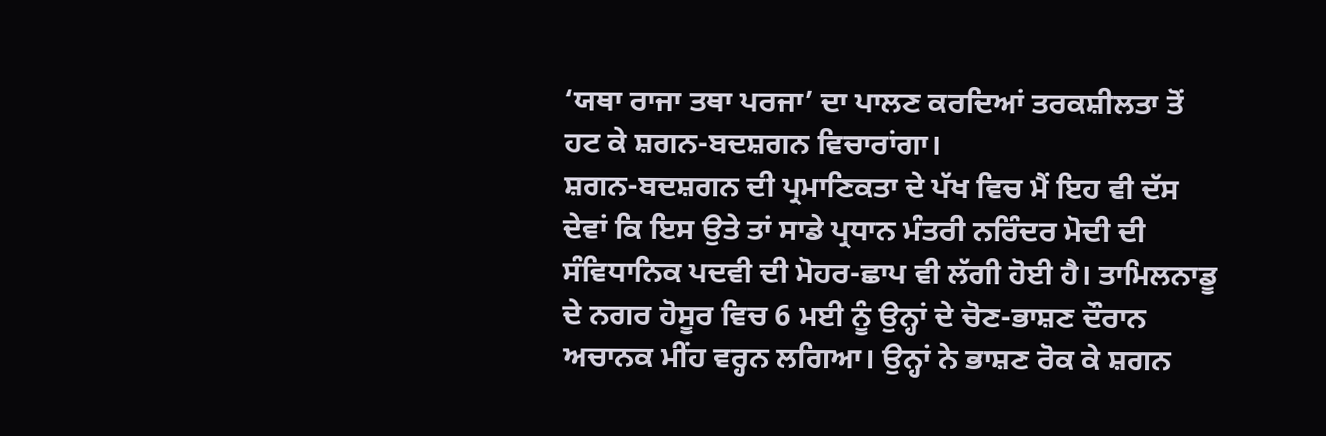‘ਯਥਾ ਰਾਜਾ ਤਥਾ ਪਰਜਾ’ ਦਾ ਪਾਲਣ ਕਰਦਿਆਂ ਤਰਕਸ਼ੀਲਤਾ ਤੋਂ ਹਟ ਕੇ ਸ਼ਗਨ-ਬਦਸ਼ਗਨ ਵਿਚਾਰਾਂਗਾ।
ਸ਼ਗਨ-ਬਦਸ਼ਗਨ ਦੀ ਪ੍ਰਮਾਣਿਕਤਾ ਦੇ ਪੱਖ ਵਿਚ ਮੈਂ ਇਹ ਵੀ ਦੱਸ ਦੇਵਾਂ ਕਿ ਇਸ ਉਤੇ ਤਾਂ ਸਾਡੇ ਪ੍ਰਧਾਨ ਮੰਤਰੀ ਨਰਿੰਦਰ ਮੋਦੀ ਦੀ ਸੰਵਿਧਾਨਿਕ ਪਦਵੀ ਦੀ ਮੋਹਰ-ਛਾਪ ਵੀ ਲੱਗੀ ਹੋਈ ਹੈ। ਤਾਮਿਲਨਾਡੂ ਦੇ ਨਗਰ ਹੋਸੂਰ ਵਿਚ 6 ਮਈ ਨੂੰ ਉਨ੍ਹਾਂ ਦੇ ਚੋਣ-ਭਾਸ਼ਣ ਦੌਰਾਨ ਅਚਾਨਕ ਮੀਂਹ ਵਰ੍ਹਨ ਲਗਿਆ। ਉਨ੍ਹਾਂ ਨੇ ਭਾਸ਼ਣ ਰੋਕ ਕੇ ਸ਼ਗਨ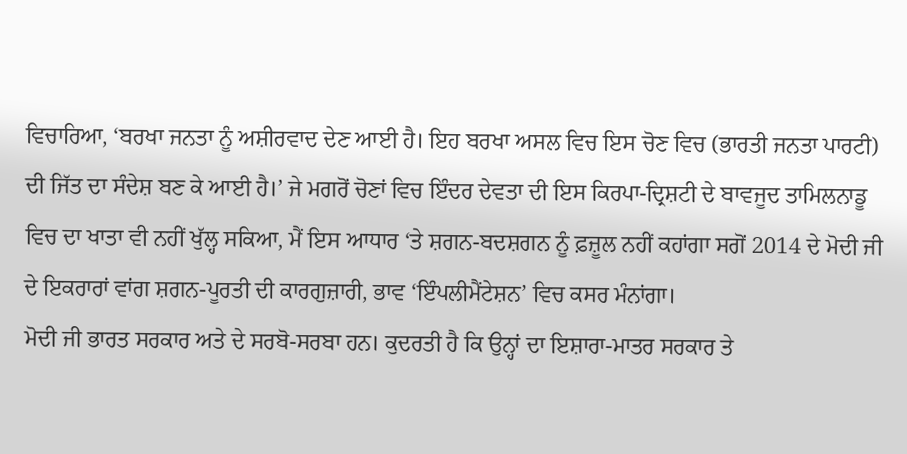ਵਿਚਾਰਿਆ, ‘ਬਰਖਾ ਜਨਤਾ ਨੂੰ ਅਸ਼ੀਰਵਾਦ ਦੇਣ ਆਈ ਹੈ। ਇਹ ਬਰਖਾ ਅਸਲ ਵਿਚ ਇਸ ਚੋਣ ਵਿਚ (ਭਾਰਤੀ ਜਨਤਾ ਪਾਰਟੀ) ਦੀ ਜਿੱਤ ਦਾ ਸੰਦੇਸ਼ ਬਣ ਕੇ ਆਈ ਹੈ।’ ਜੇ ਮਗਰੋਂ ਚੋਣਾਂ ਵਿਚ ਇੰਦਰ ਦੇਵਤਾ ਦੀ ਇਸ ਕਿਰਪਾ-ਦ੍ਰਿਸ਼ਟੀ ਦੇ ਬਾਵਜੂਦ ਤਾਮਿਲਨਾਡੂ ਵਿਚ ਦਾ ਖਾਤਾ ਵੀ ਨਹੀਂ ਖੁੱਲ੍ਹ ਸਕਿਆ, ਮੈਂ ਇਸ ਆਧਾਰ ‘ਤੇ ਸ਼ਗਨ-ਬਦਸ਼ਗਨ ਨੂੰ ਫ਼ਜ਼ੂਲ ਨਹੀਂ ਕਹਾਂਗਾ ਸਗੋਂ 2014 ਦੇ ਮੋਦੀ ਜੀ ਦੇ ਇਕਰਾਰਾਂ ਵਾਂਗ ਸ਼ਗਨ-ਪੂਰਤੀ ਦੀ ਕਾਰਗੁਜ਼ਾਰੀ, ਭਾਵ ‘ਇੰਪਲੀਮੈਂਟੇਸ਼ਨ’ ਵਿਚ ਕਸਰ ਮੰਨਾਂਗਾ।
ਮੋਦੀ ਜੀ ਭਾਰਤ ਸਰਕਾਰ ਅਤੇ ਦੇ ਸਰਬੋ-ਸਰਬਾ ਹਨ। ਕੁਦਰਤੀ ਹੈ ਕਿ ਉਨ੍ਹਾਂ ਦਾ ਇਸ਼ਾਰਾ-ਮਾਤਰ ਸਰਕਾਰ ਤੇ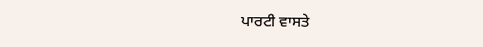ਪਾਰਟੀ ਵਾਸਤੇ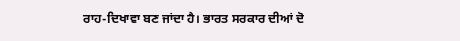ਰਾਹ-ਦਿਖਾਵਾ ਬਣ ਜਾਂਦਾ ਹੈ। ਭਾਰਤ ਸਰਕਾਰ ਦੀਆਂ ਦੋ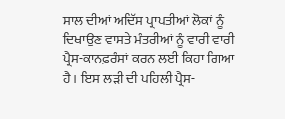ਸਾਲ ਦੀਆਂ ਅਦਿੱਸ ਪ੍ਰਾਪਤੀਆਂ ਲੋਕਾਂ ਨੂੰ ਦਿਖਾਉਣ ਵਾਸਤੇ ਮੰਤਰੀਆਂ ਨੂੰ ਵਾਰੀ ਵਾਰੀ ਪ੍ਰੈਸ-ਕਾਨਫ਼ਰੰਸਾਂ ਕਰਨ ਲਈ ਕਿਹਾ ਗਿਆ ਹੈ। ਇਸ ਲੜੀ ਦੀ ਪਹਿਲੀ ਪ੍ਰੈਸ-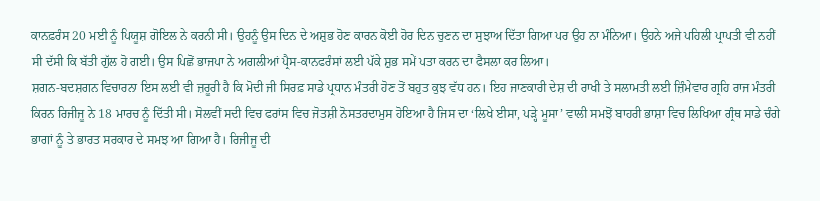ਕਾਨਫ਼ਰੰਸ 20 ਮਈ ਨੂੰ ਪਿਯੂਸ਼ ਗੋਇਲ ਨੇ ਕਰਨੀ ਸੀ। ਉਹਨੂੰ ਉਸ ਦਿਨ ਦੇ ਅਸ਼ੁਭ ਹੋਣ ਕਾਰਨ ਕੋਈ ਹੋਰ ਦਿਨ ਚੁਣਨ ਦਾ ਸੁਝਾਅ ਦਿੱਤਾ ਗਿਆ ਪਰ ਉਹ ਨਾ ਮੰਨਿਆ। ਉਹਨੇ ਅਜੇ ਪਹਿਲੀ ਪ੍ਰਾਪਤੀ ਵੀ ਨਹੀਂ ਸੀ ਦੱਸੀ ਕਿ ਬੱਤੀ ਗੁੱਲ ਹੋ ਗਈ। ਉਸ ਪਿਛੋਂ ਭਾਜਪਾ ਨੇ ਅਗਲੀਆਂ ਪ੍ਰੈਸ-ਕਾਨਫਰੰਸਾਂ ਲਈ ਪੱਕੇ ਸ਼ੁਭ ਸਮੇਂ ਪਤਾ ਕਰਨ ਦਾ ਫੈਸਲਾ ਕਰ ਲਿਆ।
ਸ਼ਗਨ-ਬਦਸ਼ਗਨ ਵਿਚਾਰਨਾ ਇਸ ਲਈ ਵੀ ਜ਼ਰੂਰੀ ਹੈ ਕਿ ਮੋਦੀ ਜੀ ਸਿਰਫ਼ ਸਾਡੇ ਪ੍ਰਧਾਨ ਮੰਤਰੀ ਹੋਣ ਤੋਂ ਬਹੁਤ ਕੁਝ ਵੱਧ ਹਨ। ਇਹ ਜਾਣਕਾਰੀ ਦੇਸ਼ ਦੀ ਰਾਖੀ ਤੇ ਸਲਾਮਤੀ ਲਈ ਜ਼ਿੰਮੇਵਾਰ ਗ੍ਰਹਿ ਰਾਜ ਮੰਤਰੀ ਕਿਰਨ ਰਿਜੀਜੂ ਨੇ 18 ਮਾਰਚ ਨੂੰ ਦਿੱਤੀ ਸੀ। ਸੋਲਵੀਂ ਸਦੀ ਵਿਚ ਫਰਾਂਸ ਵਿਚ ਜੋਤਸ਼ੀ ਨੋਸਤਰਦਾਮੁਸ ਹੋਇਆ ਹੈ ਜਿਸ ਦਾ ‘ਲਿਖੇ ਈਸਾ, ਪੜ੍ਹੇ ਮੂਸਾ’ ਵਾਲੀ ਸਮਝੋਂ ਬਾਹਰੀ ਭਾਸ਼ਾ ਵਿਚ ਲਿਖਿਆ ਗ੍ਰੰਥ ਸਾਡੇ ਚੰਗੇ ਭਾਗਾਂ ਨੂੰ ਤੇ ਭਾਰਤ ਸਰਕਾਰ ਦੇ ਸਮਝ ਆ ਗਿਆ ਹੈ। ਰਿਜੀਜੂ ਦੀ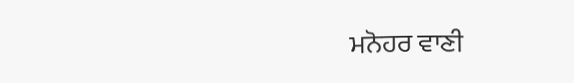ਮਨੋਹਰ ਵਾਣੀ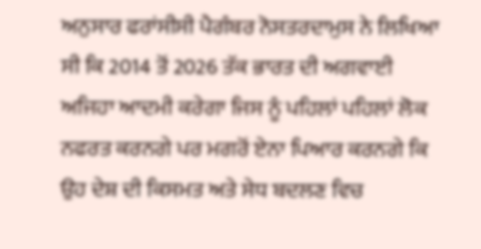ਅਨੁਸਾਰ ਫਰਾਂਸੀਸੀ ਪੈਗੰਬਰ ਨੋਸਤਰਦਾਮੁਸ ਨੇ ਲਿਖਿਆ ਸੀ ਕਿ 2014 ਤੋਂ 2026 ਤੱਕ ਭਾਰਤ ਦੀ ਅਗਵਾਈ ਅਜਿਹਾ ਆਦਮੀ ਕਰੇਗਾ ਜਿਸ ਨੂੰ ਪਹਿਲਾਂ ਪਹਿਲਾਂ ਲੋਕ ਨਫਰਤ ਕਰਨਗੇ ਪਰ ਮਗਰੋਂ ਏਨਾ ਪਿਆਰ ਕਰਨਗੇ ਕਿ ਉਹ ਦੇਸ਼ ਦੀ ਕਿਸਮਤ ਅਤੇ ਸੇਧ ਬਦਲਣ ਵਿਚ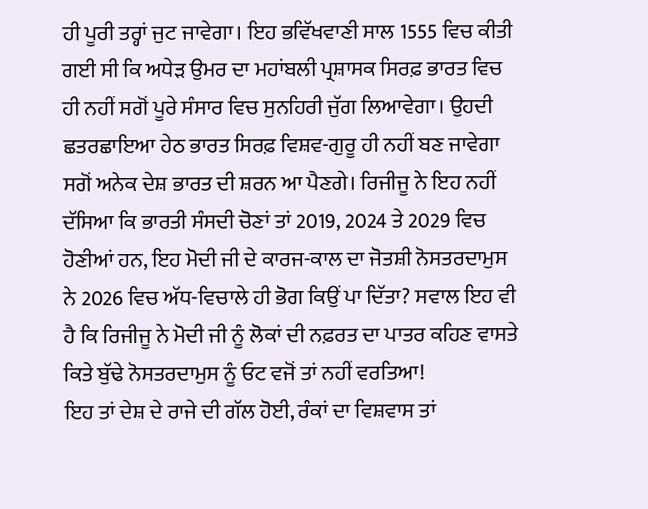ਹੀ ਪੂਰੀ ਤਰ੍ਹਾਂ ਜੁਟ ਜਾਵੇਗਾ। ਇਹ ਭਵਿੱਖਵਾਣੀ ਸਾਲ 1555 ਵਿਚ ਕੀਤੀ ਗਈ ਸੀ ਕਿ ਅਧੇੜ ਉਮਰ ਦਾ ਮਹਾਂਬਲੀ ਪ੍ਰਸ਼ਾਸਕ ਸਿਰਫ਼ ਭਾਰਤ ਵਿਚ ਹੀ ਨਹੀਂ ਸਗੋਂ ਪੂਰੇ ਸੰਸਾਰ ਵਿਚ ਸੁਨਹਿਰੀ ਜੁੱਗ ਲਿਆਵੇਗਾ। ਉਹਦੀ ਛਤਰਛਾਇਆ ਹੇਠ ਭਾਰਤ ਸਿਰਫ਼ ਵਿਸ਼ਵ-ਗੁਰੂ ਹੀ ਨਹੀਂ ਬਣ ਜਾਵੇਗਾ ਸਗੋਂ ਅਨੇਕ ਦੇਸ਼ ਭਾਰਤ ਦੀ ਸ਼ਰਨ ਆ ਪੈਣਗੇ। ਰਿਜੀਜੂ ਨੇ ਇਹ ਨਹੀਂ ਦੱਸਿਆ ਕਿ ਭਾਰਤੀ ਸੰਸਦੀ ਚੋਣਾਂ ਤਾਂ 2019, 2024 ਤੇ 2029 ਵਿਚ ਹੋਣੀਆਂ ਹਨ, ਇਹ ਮੋਦੀ ਜੀ ਦੇ ਕਾਰਜ-ਕਾਲ ਦਾ ਜੋਤਸ਼ੀ ਨੋਸਤਰਦਾਮੁਸ ਨੇ 2026 ਵਿਚ ਅੱਧ-ਵਿਚਾਲੇ ਹੀ ਭੋਗ ਕਿਉਂ ਪਾ ਦਿੱਤਾ? ਸਵਾਲ ਇਹ ਵੀ ਹੈ ਕਿ ਰਿਜੀਜੂ ਨੇ ਮੋਦੀ ਜੀ ਨੂੰ ਲੋਕਾਂ ਦੀ ਨਫ਼ਰਤ ਦਾ ਪਾਤਰ ਕਹਿਣ ਵਾਸਤੇ ਕਿਤੇ ਬੁੱਢੇ ਨੋਸਤਰਦਾਮੁਸ ਨੂੰ ਓਟ ਵਜੋਂ ਤਾਂ ਨਹੀਂ ਵਰਤਿਆ!
ਇਹ ਤਾਂ ਦੇਸ਼ ਦੇ ਰਾਜੇ ਦੀ ਗੱਲ ਹੋਈ, ਰੰਕਾਂ ਦਾ ਵਿਸ਼ਵਾਸ ਤਾਂ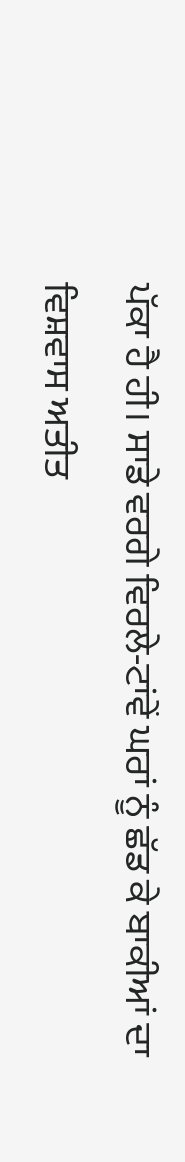ਪੱਕਾ ਹੈ ਹੀ। ਸਾਡੇ ਵਰਗੇ ਵਿਰਲੇ-ਟਾਂਵੇਂ ਘਰਾਂ ਨੂੰ ਛੱਡ ਕੇ ਬਾਕੀਆਂ ਦਾ ਵਿਸ਼ਵਾਸ ਅਤੀਤ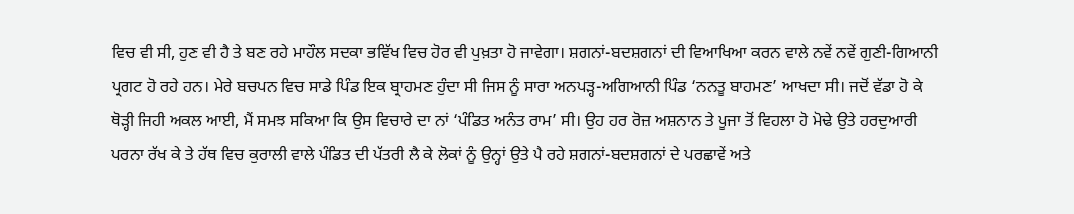ਵਿਚ ਵੀ ਸੀ, ਹੁਣ ਵੀ ਹੈ ਤੇ ਬਣ ਰਹੇ ਮਾਹੌਲ ਸਦਕਾ ਭਵਿੱਖ ਵਿਚ ਹੋਰ ਵੀ ਪੁਖ਼ਤਾ ਹੋ ਜਾਵੇਗਾ। ਸ਼ਗਨਾਂ-ਬਦਸ਼ਗਨਾਂ ਦੀ ਵਿਆਖਿਆ ਕਰਨ ਵਾਲੇ ਨਵੇਂ ਨਵੇਂ ਗੁਣੀ-ਗਿਆਨੀ ਪ੍ਰਗਟ ਹੋ ਰਹੇ ਹਨ। ਮੇਰੇ ਬਚਪਨ ਵਿਚ ਸਾਡੇ ਪਿੰਡ ਇਕ ਬ੍ਰਾਹਮਣ ਹੁੰਦਾ ਸੀ ਜਿਸ ਨੂੰ ਸਾਰਾ ਅਨਪੜ੍ਹ-ਅਗਿਆਨੀ ਪਿੰਡ ‘ਨਨਤੂ ਬਾਹਮਣ’ ਆਖਦਾ ਸੀ। ਜਦੋਂ ਵੱਡਾ ਹੋ ਕੇ ਥੋੜ੍ਹੀ ਜਿਹੀ ਅਕਲ ਆਈ, ਮੈਂ ਸਮਝ ਸਕਿਆ ਕਿ ਉਸ ਵਿਚਾਰੇ ਦਾ ਨਾਂ ‘ਪੰਡਿਤ ਅਨੰਤ ਰਾਮ’ ਸੀ। ਉਹ ਹਰ ਰੋਜ਼ ਅਸ਼ਨਾਨ ਤੇ ਪੂਜਾ ਤੋਂ ਵਿਹਲਾ ਹੋ ਮੋਢੇ ਉਤੇ ਹਰਦੁਆਰੀ ਪਰਨਾ ਰੱਖ ਕੇ ਤੇ ਹੱਥ ਵਿਚ ਕੁਰਾਲੀ ਵਾਲੇ ਪੰਡਿਤ ਦੀ ਪੱਤਰੀ ਲੈ ਕੇ ਲੋਕਾਂ ਨੂੰ ਉਨ੍ਹਾਂ ਉਤੇ ਪੈ ਰਹੇ ਸ਼ਗਨਾਂ-ਬਦਸ਼ਗਨਾਂ ਦੇ ਪਰਛਾਵੇਂ ਅਤੇ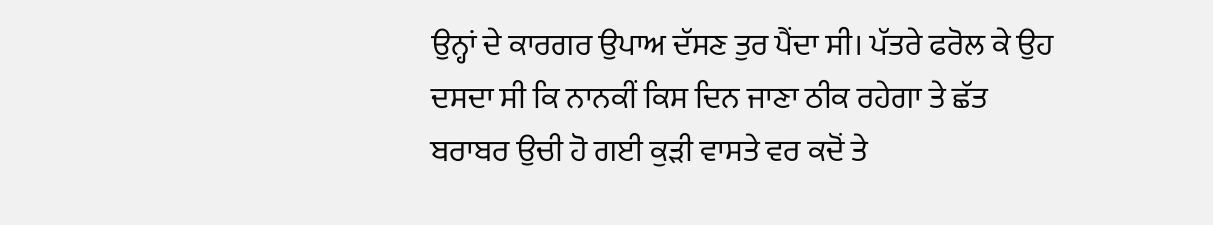ਉਨ੍ਹਾਂ ਦੇ ਕਾਰਗਰ ਉਪਾਅ ਦੱਸਣ ਤੁਰ ਪੈਂਦਾ ਸੀ। ਪੱਤਰੇ ਫਰੋਲ ਕੇ ਉਹ ਦਸਦਾ ਸੀ ਕਿ ਨਾਨਕੀਂ ਕਿਸ ਦਿਨ ਜਾਣਾ ਠੀਕ ਰਹੇਗਾ ਤੇ ਛੱਤ ਬਰਾਬਰ ਉਚੀ ਹੋ ਗਈ ਕੁੜੀ ਵਾਸਤੇ ਵਰ ਕਦੋਂ ਤੇ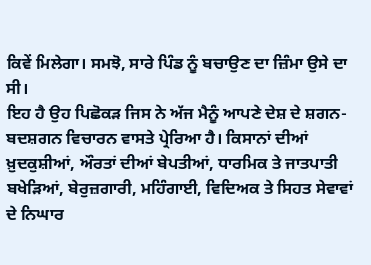ਕਿਵੇਂ ਮਿਲੇਗਾ। ਸਮਝੋ, ਸਾਰੇ ਪਿੰਡ ਨੂੰ ਬਚਾਉਣ ਦਾ ਜ਼ਿੰਮਾ ਉਸੇ ਦਾ ਸੀ।
ਇਹ ਹੈ ਉਹ ਪਿਛੋਕੜ ਜਿਸ ਨੇ ਅੱਜ ਮੈਨੂੰ ਆਪਣੇ ਦੇਸ਼ ਦੇ ਸ਼ਗਨ-ਬਦਸ਼ਗਨ ਵਿਚਾਰਨ ਵਾਸਤੇ ਪ੍ਰੇਰਿਆ ਹੈ। ਕਿਸਾਨਾਂ ਦੀਆਂ ਖ਼ੁਦਕੁਸ਼ੀਆਂ, ਔਰਤਾਂ ਦੀਆਂ ਬੇਪਤੀਆਂ, ਧਾਰਮਿਕ ਤੇ ਜਾਤਪਾਤੀ ਬਖੇੜਿਆਂ, ਬੇਰੁਜ਼ਗਾਰੀ, ਮਹਿੰਗਾਈ, ਵਿਦਿਅਕ ਤੇ ਸਿਹਤ ਸੇਵਾਵਾਂ ਦੇ ਨਿਘਾਰ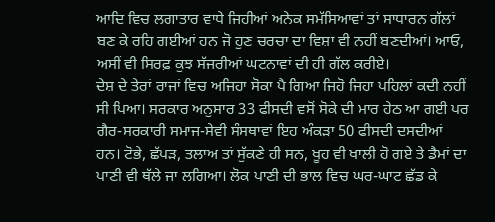ਆਦਿ ਵਿਚ ਲਗਾਤਾਰ ਵਾਧੇ ਜਿਹੀਆਂ ਅਨੇਕ ਸਮੱਸਿਆਵਾਂ ਤਾਂ ਸਾਧਾਰਨ ਗੱਲਾਂ ਬਣ ਕੇ ਰਹਿ ਗਈਆਂ ਹਨ ਜੋ ਹੁਣ ਚਰਚਾ ਦਾ ਵਿਸ਼ਾ ਵੀ ਨਹੀਂ ਬਣਦੀਆਂ। ਆਓ, ਅਸੀਂ ਵੀ ਸਿਰਫ਼ ਕੁਝ ਸੱਜਰੀਆਂ ਘਟਨਾਵਾਂ ਦੀ ਹੀ ਗੱਲ ਕਰੀਏ।
ਦੇਸ਼ ਦੇ ਤੇਰਾਂ ਰਾਜਾਂ ਵਿਚ ਅਜਿਹਾ ਸੋਕਾ ਪੈ ਗਿਆ ਜਿਹੋ ਜਿਹਾ ਪਹਿਲਾਂ ਕਦੀ ਨਹੀਂ ਸੀ ਪਿਆ। ਸਰਕਾਰ ਅਨੁਸਾਰ 33 ਫੀਸਦੀ ਵਸੋਂ ਸੋਕੇ ਦੀ ਮਾਰ ਹੇਠ ਆ ਗਈ ਪਰ ਗੈਰ-ਸਰਕਾਰੀ ਸਮਾਜ-ਸੇਵੀ ਸੰਸਥਾਵਾਂ ਇਹ ਅੰਕੜਾ 50 ਫੀਸਦੀ ਦਸਦੀਆਂ ਹਨ। ਟੋਭੇ, ਛੱਪੜ, ਤਲਾਅ ਤਾਂ ਸੁੱਕਣੇ ਹੀ ਸਨ, ਖੂਹ ਵੀ ਖਾਲੀ ਹੋ ਗਏ ਤੇ ਡੈਮਾਂ ਦਾ ਪਾਣੀ ਵੀ ਥੱਲੇ ਜਾ ਲਗਿਆ। ਲੋਕ ਪਾਣੀ ਦੀ ਭਾਲ ਵਿਚ ਘਰ-ਘਾਟ ਛੱਡ ਕੇ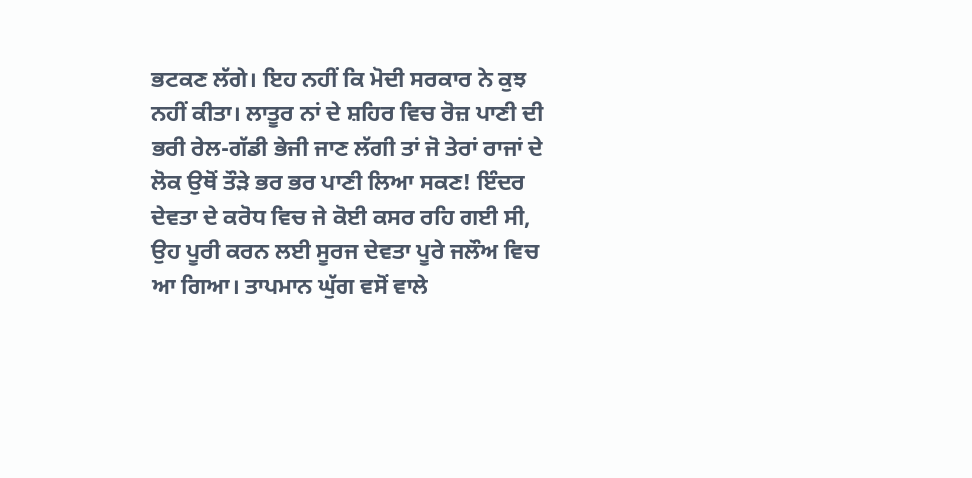ਭਟਕਣ ਲੱਗੇ। ਇਹ ਨਹੀਂ ਕਿ ਮੋਦੀ ਸਰਕਾਰ ਨੇ ਕੁਝ ਨਹੀਂ ਕੀਤਾ। ਲਾਤੂਰ ਨਾਂ ਦੇ ਸ਼ਹਿਰ ਵਿਚ ਰੋਜ਼ ਪਾਣੀ ਦੀ ਭਰੀ ਰੇਲ-ਗੱਡੀ ਭੇਜੀ ਜਾਣ ਲੱਗੀ ਤਾਂ ਜੋ ਤੇਰਾਂ ਰਾਜਾਂ ਦੇ ਲੋਕ ਉਥੋਂ ਤੌੜੇ ਭਰ ਭਰ ਪਾਣੀ ਲਿਆ ਸਕਣ! ਇੰਦਰ ਦੇਵਤਾ ਦੇ ਕਰੋਧ ਵਿਚ ਜੇ ਕੋਈ ਕਸਰ ਰਹਿ ਗਈ ਸੀ, ਉਹ ਪੂਰੀ ਕਰਨ ਲਈ ਸੂਰਜ ਦੇਵਤਾ ਪੂਰੇ ਜਲੌਅ ਵਿਚ ਆ ਗਿਆ। ਤਾਪਮਾਨ ਘੁੱਗ ਵਸੋਂ ਵਾਲੇ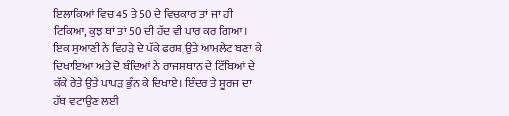ਇਲਾਕਿਆਂ ਵਿਚ 45 ਤੇ 50 ਦੇ ਵਿਚਕਾਰ ਤਾਂ ਜਾ ਹੀ ਟਿਕਿਆ, ਕੁਝ ਥਾਂ ਤਾਂ 50 ਦੀ ਹੱਦ ਵੀ ਪਾਰ ਕਰ ਗਿਆ। ਇਕ ਸੁਆਣੀ ਨੇ ਵਿਹੜੇ ਦੇ ਪੱਕੇ ਫਰਸ਼ ਉਤੇ ਆਮਲੇਟ ਬਣਾ ਕੇ ਦਿਖਾਇਆ ਅਤੇ ਦੋ ਬੰਦਿਆਂ ਨੇ ਰਾਜਸਥਾਨ ਦੇ ਟਿੱਬਿਆਂ ਦੇ ਕੱਕੇ ਰੇਤੇ ਉਤੇ ਪਾਪੜ ਭੁੰਨ ਕੇ ਦਿਖਾਏ। ਇੰਦਰ ਤੇ ਸੂਰਜ ਦਾ ਹੱਥ ਵਟਾਉਣ ਲਈ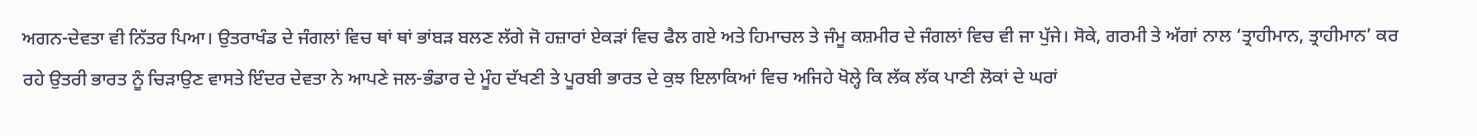ਅਗਨ-ਦੇਵਤਾ ਵੀ ਨਿੱਤਰ ਪਿਆ। ਉਤਰਾਖੰਡ ਦੇ ਜੰਗਲਾਂ ਵਿਚ ਥਾਂ ਥਾਂ ਭਾਂਬੜ ਬਲਣ ਲੱਗੇ ਜੋ ਹਜ਼ਾਰਾਂ ਏਕੜਾਂ ਵਿਚ ਫੈਲ ਗਏ ਅਤੇ ਹਿਮਾਚਲ ਤੇ ਜੰਮੂ ਕਸ਼ਮੀਰ ਦੇ ਜੰਗਲਾਂ ਵਿਚ ਵੀ ਜਾ ਪੁੱਜੇ। ਸੋਕੇ, ਗਰਮੀ ਤੇ ਅੱਗਾਂ ਨਾਲ ‘ਤ੍ਰਾਹੀਮਾਨ, ਤ੍ਰਾਹੀਮਾਨ’ ਕਰ ਰਹੇ ਉਤਰੀ ਭਾਰਤ ਨੂੰ ਚਿੜਾਉਣ ਵਾਸਤੇ ਇੰਦਰ ਦੇਵਤਾ ਨੇ ਆਪਣੇ ਜਲ-ਭੰਡਾਰ ਦੇ ਮੂੰਹ ਦੱਖਣੀ ਤੇ ਪੂਰਬੀ ਭਾਰਤ ਦੇ ਕੁਝ ਇਲਾਕਿਆਂ ਵਿਚ ਅਜਿਹੇ ਖੋਲ੍ਹੇ ਕਿ ਲੱਕ ਲੱਕ ਪਾਣੀ ਲੋਕਾਂ ਦੇ ਘਰਾਂ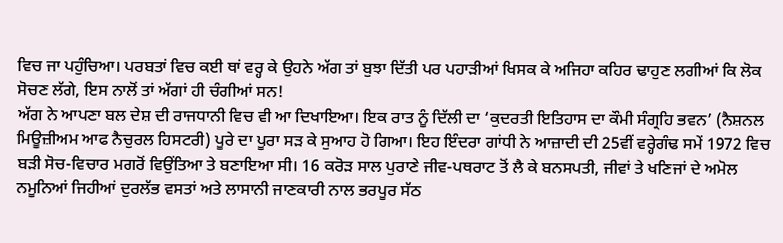ਵਿਚ ਜਾ ਪਹੁੰਚਿਆ। ਪਰਬਤਾਂ ਵਿਚ ਕਈ ਥਾਂ ਵਰ੍ਹ ਕੇ ਉਹਨੇ ਅੱਗ ਤਾਂ ਬੁਝਾ ਦਿੱਤੀ ਪਰ ਪਹਾੜੀਆਂ ਖਿਸਕ ਕੇ ਅਜਿਹਾ ਕਹਿਰ ਢਾਹੁਣ ਲਗੀਆਂ ਕਿ ਲੋਕ ਸੋਚਣ ਲੱਗੇ, ਇਸ ਨਾਲੋਂ ਤਾਂ ਅੱਗਾਂ ਹੀ ਚੰਗੀਆਂ ਸਨ!
ਅੱਗ ਨੇ ਆਪਣਾ ਬਲ ਦੇਸ਼ ਦੀ ਰਾਜਧਾਨੀ ਵਿਚ ਵੀ ਆ ਦਿਖਾਇਆ। ਇਕ ਰਾਤ ਨੂੰ ਦਿੱਲੀ ਦਾ ‘ਕੁਦਰਤੀ ਇਤਿਹਾਸ ਦਾ ਕੌਮੀ ਸੰਗ੍ਰਹਿ ਭਵਨ’ (ਨੈਸ਼ਨਲ ਮਿਊਜ਼ੀਅਮ ਆਫ ਨੈਚੁਰਲ ਹਿਸਟਰੀ) ਪੂਰੇ ਦਾ ਪੂਰਾ ਸੜ ਕੇ ਸੁਆਹ ਹੋ ਗਿਆ। ਇਹ ਇੰਦਰਾ ਗਾਂਧੀ ਨੇ ਆਜ਼ਾਦੀ ਦੀ 25ਵੀਂ ਵਰ੍ਹੇਗੰਢ ਸਮੇਂ 1972 ਵਿਚ ਬੜੀ ਸੋਚ-ਵਿਚਾਰ ਮਗਰੋਂ ਵਿਉਂਤਿਆ ਤੇ ਬਣਾਇਆ ਸੀ। 16 ਕਰੋੜ ਸਾਲ ਪੁਰਾਣੇ ਜੀਵ-ਪਥਰਾਟ ਤੋਂ ਲੈ ਕੇ ਬਨਸਪਤੀ, ਜੀਵਾਂ ਤੇ ਖਣਿਜਾਂ ਦੇ ਅਮੋਲ ਨਮੂਨਿਆਂ ਜਿਹੀਆਂ ਦੁਰਲੱਭ ਵਸਤਾਂ ਅਤੇ ਲਾਸਾਨੀ ਜਾਣਕਾਰੀ ਨਾਲ ਭਰਪੂਰ ਸੱਠ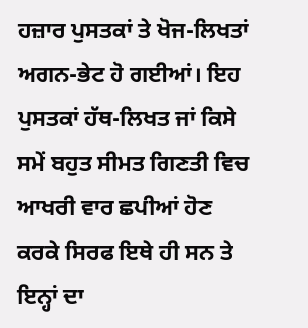ਹਜ਼ਾਰ ਪੁਸਤਕਾਂ ਤੇ ਖੋਜ-ਲਿਖਤਾਂ ਅਗਨ-ਭੇਟ ਹੋ ਗਈਆਂ। ਇਹ ਪੁਸਤਕਾਂ ਹੱਥ-ਲਿਖਤ ਜਾਂ ਕਿਸੇ ਸਮੇਂ ਬਹੁਤ ਸੀਮਤ ਗਿਣਤੀ ਵਿਚ ਆਖਰੀ ਵਾਰ ਛਪੀਆਂ ਹੋਣ ਕਰਕੇ ਸਿਰਫ ਇਥੇ ਹੀ ਸਨ ਤੇ ਇਨ੍ਹਾਂ ਦਾ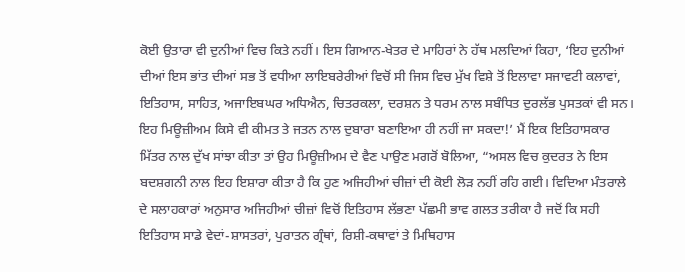ਕੋਈ ਉਤਾਰਾ ਵੀ ਦੁਨੀਆਂ ਵਿਚ ਕਿਤੇ ਨਹੀਂ। ਇਸ ਗਿਆਨ-ਖੇਤਰ ਦੇ ਮਾਹਿਰਾਂ ਨੇ ਹੱਥ ਮਲਦਿਆਂ ਕਿਹਾ, ‘ਇਹ ਦੁਨੀਆਂ ਦੀਆਂ ਇਸ ਭਾਂਤ ਦੀਆਂ ਸਭ ਤੋਂ ਵਧੀਆ ਲਾਇਬਰੇਰੀਆਂ ਵਿਚੋਂ ਸੀ ਜਿਸ ਵਿਚ ਮੁੱਖ ਵਿਸ਼ੇ ਤੋਂ ਇਲਾਵਾ ਸਜਾਵਟੀ ਕਲਾਵਾਂ, ਇਤਿਹਾਸ, ਸਾਹਿਤ, ਅਜਾਇਬਘਰ ਅਧਿਐਨ, ਚਿਤਰਕਲਾ, ਦਰਸ਼ਨ ਤੇ ਧਰਮ ਨਾਲ ਸਬੰਧਿਤ ਦੁਰਲੱਭ ਪੁਸਤਕਾਂ ਵੀ ਸਨ। ਇਹ ਮਿਊਜ਼ੀਅਮ ਕਿਸੇ ਵੀ ਕੀਮਤ ਤੇ ਜਤਨ ਨਾਲ ਦੁਬਾਰਾ ਬਣਾਇਆ ਹੀ ਨਹੀਂ ਜਾ ਸਕਦਾ!’ ਮੈਂ ਇਕ ਇਤਿਹਾਸਕਾਰ ਮਿੱਤਰ ਨਾਲ ਦੁੱਖ ਸਾਂਝਾ ਕੀਤਾ ਤਾਂ ਉਹ ਮਿਊਜ਼ੀਅਮ ਦੇ ਵੈਣ ਪਾਉਣ ਮਗਰੋਂ ਬੋਲਿਆ, “ਅਸਲ ਵਿਚ ਕੁਦਰਤ ਨੇ ਇਸ ਬਦਸ਼ਗਨੀ ਨਾਲ ਇਹ ਇਸ਼ਾਰਾ ਕੀਤਾ ਹੈ ਕਿ ਹੁਣ ਅਜਿਹੀਆਂ ਚੀਜ਼ਾਂ ਦੀ ਕੋਈ ਲੋੜ ਨਹੀਂ ਰਹਿ ਗਈ। ਵਿਦਿਆ ਮੰਤਰਾਲੇ ਦੇ ਸਲਾਹਕਾਰਾਂ ਅਨੁਸਾਰ ਅਜਿਹੀਆਂ ਚੀਜ਼ਾਂ ਵਿਚੋਂ ਇਤਿਹਾਸ ਲੱਭਣਾ ਪੱਛਮੀ ਭਾਵ ਗਲਤ ਤਰੀਕਾ ਹੈ ਜਦੋਂ ਕਿ ਸਹੀ ਇਤਿਹਾਸ ਸਾਡੇ ਵੇਦਾਂ-ਸ਼ਾਸਤਰਾਂ, ਪੁਰਾਤਨ ਗ੍ਰੰਥਾਂ, ਰਿਸ਼ੀ-ਕਥਾਵਾਂ ਤੇ ਮਿਥਿਹਾਸ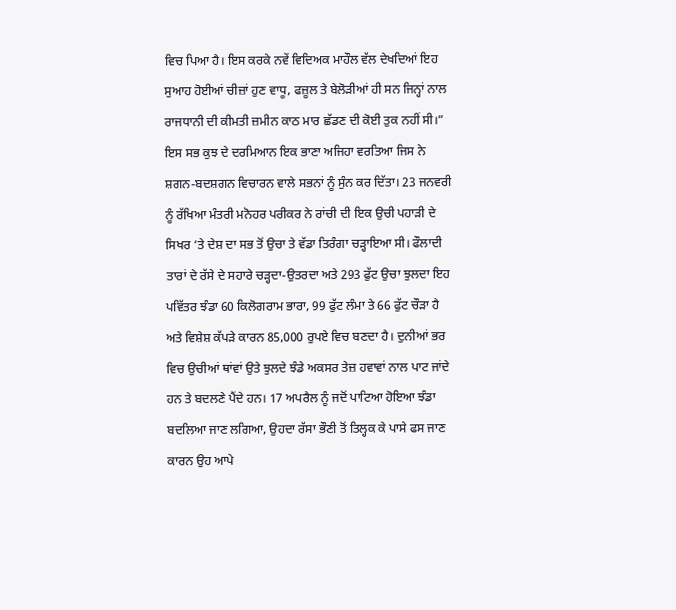ਵਿਚ ਪਿਆ ਹੈ। ਇਸ ਕਰਕੇ ਨਵੇਂ ਵਿਦਿਅਕ ਮਾਹੌਲ ਵੱਲ ਦੇਖਦਿਆਂ ਇਹ ਸੁਆਹ ਹੋਈਆਂ ਚੀਜ਼ਾਂ ਹੁਣ ਵਾਧੂ, ਫਜ਼ੂਲ ਤੇ ਬੇਲੋੜੀਆਂ ਹੀ ਸਨ ਜਿਨ੍ਹਾਂ ਨਾਲ ਰਾਜਧਾਨੀ ਦੀ ਕੀਮਤੀ ਜ਼ਮੀਨ ਕਾਠ ਮਾਰ ਛੱਡਣ ਦੀ ਕੋਈ ਤੁਕ ਨਹੀਂ ਸੀ।”
ਇਸ ਸਭ ਕੁਝ ਦੇ ਦਰਮਿਆਨ ਇਕ ਭਾਣਾ ਅਜਿਹਾ ਵਰਤਿਆ ਜਿਸ ਨੇ ਸ਼ਗਨ-ਬਦਸ਼ਗਨ ਵਿਚਾਰਨ ਵਾਲੇ ਸਭਨਾਂ ਨੂੰ ਸੁੰਨ ਕਰ ਦਿੱਤਾ। 23 ਜਨਵਰੀ ਨੂੰ ਰੱਖਿਆ ਮੰਤਰੀ ਮਨੋਹਰ ਪਰੀਕਰ ਨੇ ਰਾਂਚੀ ਦੀ ਇਕ ਉਚੀ ਪਹਾੜੀ ਦੇ ਸਿਖਰ ‘ਤੇ ਦੇਸ਼ ਦਾ ਸਭ ਤੋਂ ਉਚਾ ਤੇ ਵੱਡਾ ਤਿਰੰਗਾ ਚੜ੍ਹਾਇਆ ਸੀ। ਫੌਲਾਦੀ ਤਾਰਾਂ ਦੇ ਰੱਸੇ ਦੇ ਸਹਾਰੇ ਚੜ੍ਹਦਾ-ਉਤਰਦਾ ਅਤੇ 293 ਫੁੱਟ ਉਚਾ ਝੁਲਦਾ ਇਹ ਪਵਿੱਤਰ ਝੰਡਾ 60 ਕਿਲੋਗਰਾਮ ਭਾਰਾ, 99 ਫੁੱਟ ਲੰਮਾ ਤੇ 66 ਫੁੱਟ ਚੌੜਾ ਹੈ ਅਤੇ ਵਿਸ਼ੇਸ਼ ਕੱਪੜੇ ਕਾਰਨ 85,000 ਰੁਪਏ ਵਿਚ ਬਣਦਾ ਹੈ। ਦੁਨੀਆਂ ਭਰ ਵਿਚ ਉਚੀਆਂ ਥਾਂਵਾਂ ਉਤੇ ਝੁਲਦੇ ਝੰਡੇ ਅਕਸਰ ਤੇਜ਼ ਹਵਾਵਾਂ ਨਾਲ ਪਾਟ ਜਾਂਦੇ ਹਨ ਤੇ ਬਦਲਣੇ ਪੈਂਦੇ ਹਨ। 17 ਅਪਰੈਲ ਨੂੰ ਜਦੋਂ ਪਾਟਿਆ ਹੋਇਆ ਝੰਡਾ ਬਦਲਿਆ ਜਾਣ ਲਗਿਆ, ਉਹਦਾ ਰੱਸਾ ਭੌਣੀ ਤੋਂ ਤਿਲ੍ਹਕ ਕੇ ਪਾਸੇ ਫਸ ਜਾਣ ਕਾਰਨ ਉਹ ਆਪੇ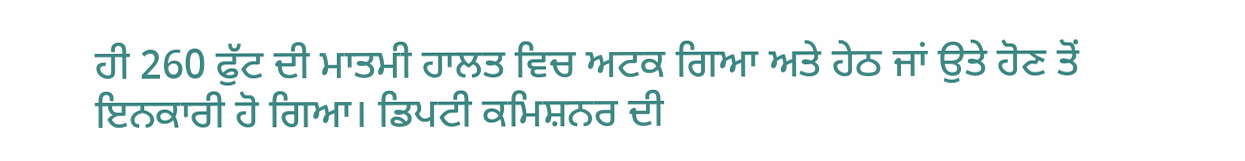ਹੀ 260 ਫੁੱਟ ਦੀ ਮਾਤਮੀ ਹਾਲਤ ਵਿਚ ਅਟਕ ਗਿਆ ਅਤੇ ਹੇਠ ਜਾਂ ਉਤੇ ਹੋਣ ਤੋਂ ਇਨਕਾਰੀ ਹੋ ਗਿਆ। ਡਿਪਟੀ ਕਮਿਸ਼ਨਰ ਦੀ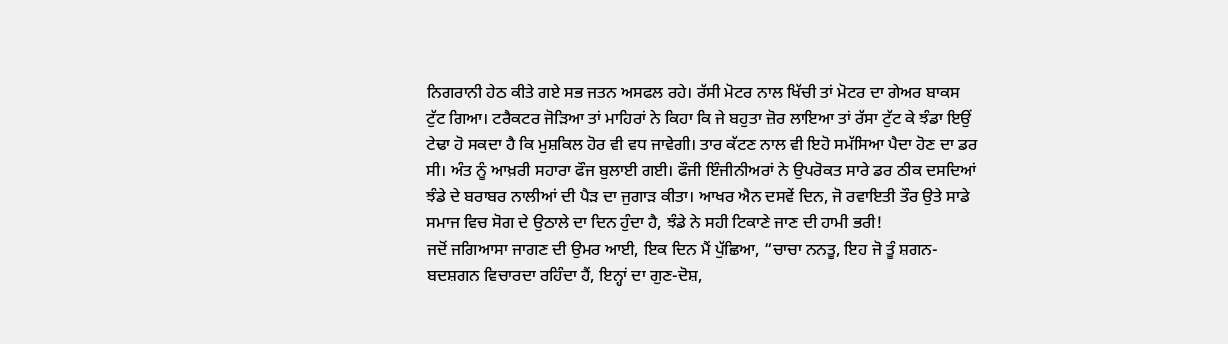ਨਿਗਰਾਨੀ ਹੇਠ ਕੀਤੇ ਗਏ ਸਭ ਜਤਨ ਅਸਫਲ ਰਹੇ। ਰੱਸੀ ਮੋਟਰ ਨਾਲ ਖਿੱਚੀ ਤਾਂ ਮੋਟਰ ਦਾ ਗੇਅਰ ਬਾਕਸ ਟੁੱਟ ਗਿਆ। ਟਰੈਕਟਰ ਜੋੜਿਆ ਤਾਂ ਮਾਹਿਰਾਂ ਨੇ ਕਿਹਾ ਕਿ ਜੇ ਬਹੁਤਾ ਜ਼ੋਰ ਲਾਇਆ ਤਾਂ ਰੱਸਾ ਟੁੱਟ ਕੇ ਝੰਡਾ ਇਉਂ ਟੇਢਾ ਹੋ ਸਕਦਾ ਹੈ ਕਿ ਮੁਸ਼ਕਿਲ ਹੋਰ ਵੀ ਵਧ ਜਾਵੇਗੀ। ਤਾਰ ਕੱਟਣ ਨਾਲ ਵੀ ਇਹੋ ਸਮੱਸਿਆ ਪੈਦਾ ਹੋਣ ਦਾ ਡਰ ਸੀ। ਅੰਤ ਨੂੰ ਆਖ਼ਰੀ ਸਹਾਰਾ ਫੌਜ ਬੁਲਾਈ ਗਈ। ਫੌਜੀ ਇੰਜੀਨੀਅਰਾਂ ਨੇ ਉਪਰੋਕਤ ਸਾਰੇ ਡਰ ਠੀਕ ਦਸਦਿਆਂ ਝੰਡੇ ਦੇ ਬਰਾਬਰ ਨਾਲੀਆਂ ਦੀ ਪੈੜ ਦਾ ਜੁਗਾੜ ਕੀਤਾ। ਆਖਰ ਐਨ ਦਸਵੇਂ ਦਿਨ, ਜੋ ਰਵਾਇਤੀ ਤੌਰ ਉਤੇ ਸਾਡੇ ਸਮਾਜ ਵਿਚ ਸੋਗ ਦੇ ਉਠਾਲੇ ਦਾ ਦਿਨ ਹੁੰਦਾ ਹੈ, ਝੰਡੇ ਨੇ ਸਹੀ ਟਿਕਾਣੇ ਜਾਣ ਦੀ ਹਾਮੀ ਭਰੀ!
ਜਦੋਂ ਜਗਿਆਸਾ ਜਾਗਣ ਦੀ ਉਮਰ ਆਈ, ਇਕ ਦਿਨ ਮੈਂ ਪੁੱਛਿਆ, “ਚਾਚਾ ਨਨਤੂ, ਇਹ ਜੋ ਤੂੰ ਸ਼ਗਨ-ਬਦਸ਼ਗਨ ਵਿਚਾਰਦਾ ਰਹਿੰਦਾ ਹੈਂ, ਇਨ੍ਹਾਂ ਦਾ ਗੁਣ-ਦੋਸ਼,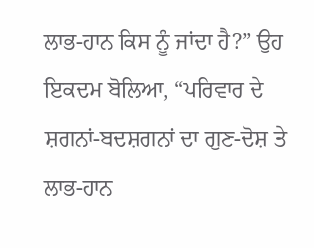ਲਾਭ-ਹਾਨ ਕਿਸ ਨੂੰ ਜਾਂਦਾ ਹੈ?” ਉਹ ਇਕਦਮ ਬੋਲਿਆ, “ਪਰਿਵਾਰ ਦੇ ਸ਼ਗਨਾਂ-ਬਦਸ਼ਗਨਾਂ ਦਾ ਗੁਣ-ਦੋਸ਼ ਤੇ ਲਾਭ-ਹਾਨ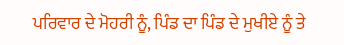ਪਰਿਵਾਰ ਦੇ ਮੋਹਰੀ ਨੂੰ, ਪਿੰਡ ਦਾ ਪਿੰਡ ਦੇ ਮੁਖੀਏ ਨੂੰ ਤੇ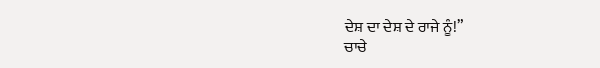ਦੇਸ਼ ਦਾ ਦੇਸ਼ ਦੇ ਰਾਜੇ ਨੂੰ!”
ਚਾਚੇ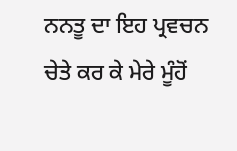ਨਨਤੂ ਦਾ ਇਹ ਪ੍ਰਵਚਨ ਚੇਤੇ ਕਰ ਕੇ ਮੇਰੇ ਮੂੰਹੋਂ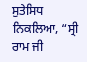ਸੁਤੇਸਿਧ ਨਿਕਲਿਆ, “ਸ੍ਰੀ ਰਾਮ ਜੀ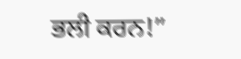ਭਲੀ ਕਰਨ!”